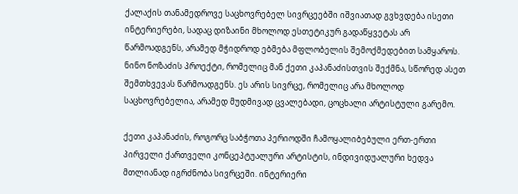ქალაქის თანამედროვე საცხოვრებელ სივრცეებში იშვიათად გვხვდება ისეთი ინტერიერები, სადაც დიზაინი მხოლოდ ესთეტიკურ გადაწყვეტას არ წარმოადგენს, არამედ მჭიდროდ ებმება მფლობელის შემოქმედებით სამყაროს. ნინო ნოზაძის პროექტი, რომელიც მან ქეთი კაპანაძისთვის შექმნა, სწორედ ასეთ შემთხვევას წარმოადგენს. ეს არის სივრცე, რომელიც არა მხოლოდ საცხოვრებელია, არამედ მუდმივად ცვალებადი, ცოცხალი არტისტული გარემო.

ქეთი კაპანაძის, როგორც საბჭოთა პერიოდში ჩამოყალიბებული ერთ-ერთი პირველი ქართველი კონცეპტუალური არტისტის, ინდივიდუალური ხედვა მთლიანად იგრძნობა სივრცეში. ინტერიერი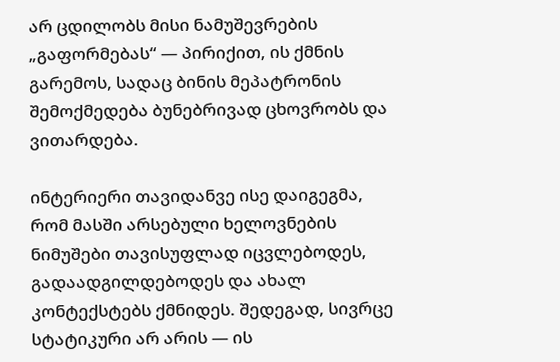არ ცდილობს მისი ნამუშევრების „გაფორმებას“ — პირიქით, ის ქმნის გარემოს, სადაც ბინის მეპატრონის შემოქმედება ბუნებრივად ცხოვრობს და ვითარდება.

ინტერიერი თავიდანვე ისე დაიგეგმა, რომ მასში არსებული ხელოვნების ნიმუშები თავისუფლად იცვლებოდეს, გადაადგილდებოდეს და ახალ კონტექსტებს ქმნიდეს. შედეგად, სივრცე სტატიკური არ არის — ის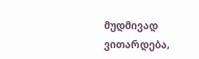მუდმივად ვითარდება,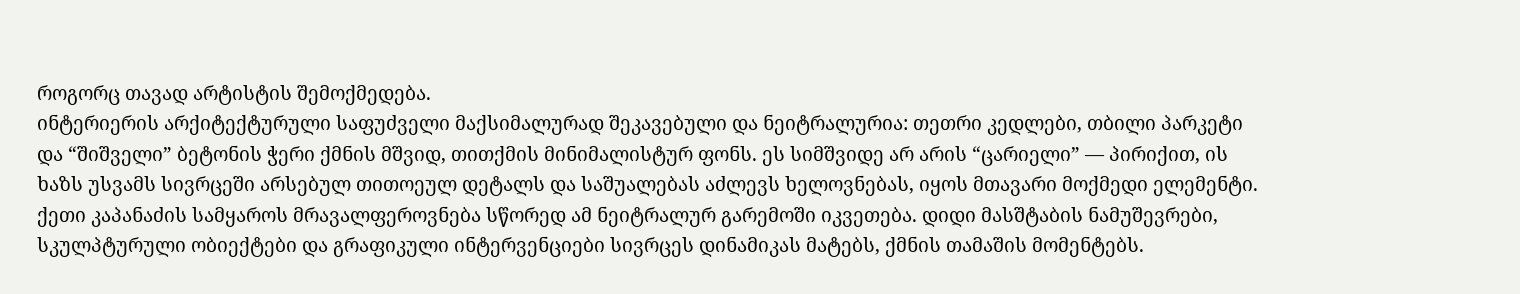როგორც თავად არტისტის შემოქმედება.
ინტერიერის არქიტექტურული საფუძველი მაქსიმალურად შეკავებული და ნეიტრალურია: თეთრი კედლები, თბილი პარკეტი და “შიშველი” ბეტონის ჭერი ქმნის მშვიდ, თითქმის მინიმალისტურ ფონს. ეს სიმშვიდე არ არის “ცარიელი” — პირიქით, ის ხაზს უსვამს სივრცეში არსებულ თითოეულ დეტალს და საშუალებას აძლევს ხელოვნებას, იყოს მთავარი მოქმედი ელემენტი.
ქეთი კაპანაძის სამყაროს მრავალფეროვნება სწორედ ამ ნეიტრალურ გარემოში იკვეთება. დიდი მასშტაბის ნამუშევრები, სკულპტურული ობიექტები და გრაფიკული ინტერვენციები სივრცეს დინამიკას მატებს, ქმნის თამაშის მომენტებს.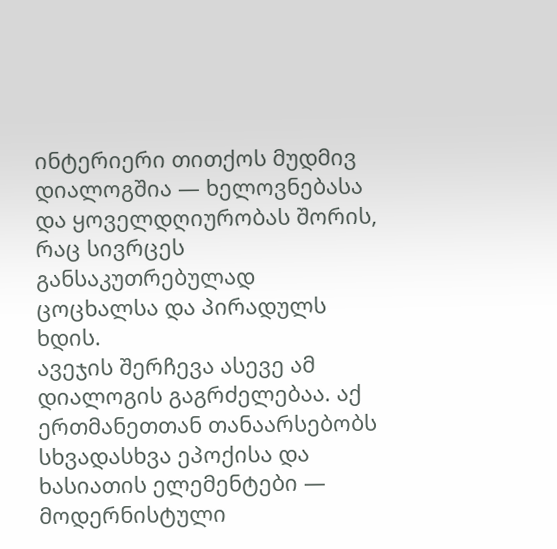ინტერიერი თითქოს მუდმივ დიალოგშია — ხელოვნებასა და ყოველდღიურობას შორის, რაც სივრცეს განსაკუთრებულად ცოცხალსა და პირადულს ხდის.
ავეჯის შერჩევა ასევე ამ დიალოგის გაგრძელებაა. აქ ერთმანეთთან თანაარსებობს სხვადასხვა ეპოქისა და ხასიათის ელემენტები — მოდერნისტული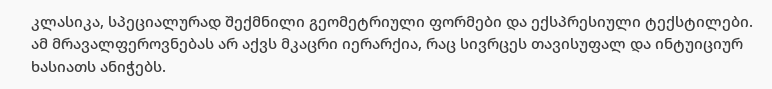კლასიკა, სპეციალურად შექმნილი გეომეტრიული ფორმები და ექსპრესიული ტექსტილები. ამ მრავალფეროვნებას არ აქვს მკაცრი იერარქია, რაც სივრცეს თავისუფალ და ინტუიციურ ხასიათს ანიჭებს.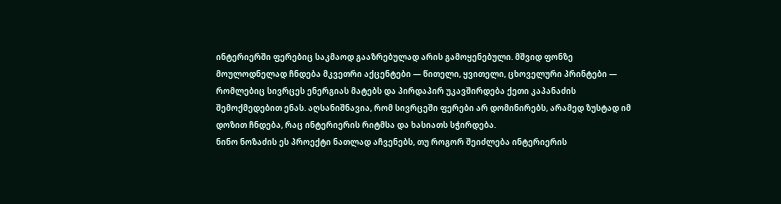ინტერიერში ფერებიც საკმაოდ გააზრებულად არის გამოყენებული. მშვიდ ფონზე მოულოდნელად ჩნდება მკვეთრი აქცენტები — წითელი, ყვითელი, ცხოველური პრინტები — რომლებიც სივრცეს ენერგიას მატებს და პირდაპირ უკავშირდება ქეთი კაპანაძის შემოქმედებით ენას. აღსანიშნავია, რომ სივრცეში ფერები არ დომინირებს, არამედ ზუსტად იმ დოზით ჩნდება, რაც ინტერიერის რიტმსა და ხასიათს სჭირდება.
ნინო ნოზაძის ეს პროექტი ნათლად აჩვენებს, თუ როგორ შეიძლება ინტერიერის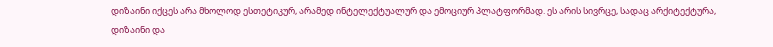დიზაინი იქცეს არა მხოლოდ ესთეტიკურ, არამედ ინტელექტუალურ და ემოციურ პლატფორმად. ეს არის სივრცე, სადაც არქიტექტურა, დიზაინი და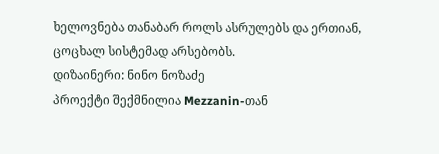ხელოვნება თანაბარ როლს ასრულებს და ერთიან, ცოცხალ სისტემად არსებობს.
დიზაინერი: ნინო ნოზაძე
პროექტი შექმნილია Mezzanin-თან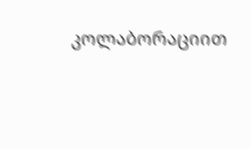კოლაბორაციით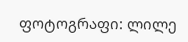ფოტოგრაფი: ლილე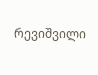რევიშვილი